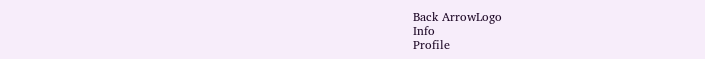Back ArrowLogo
Info
Profile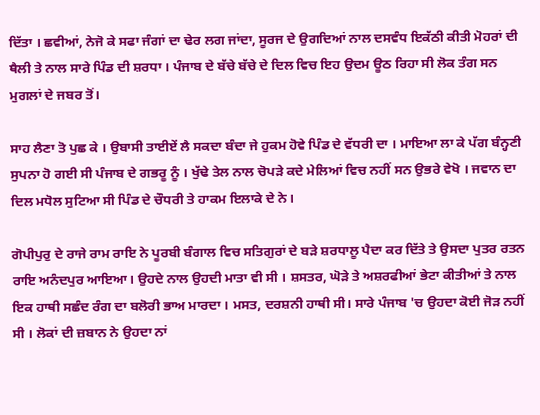ਦਿੱਤਾ । ਛਵੀਆਂ, ਨੇਜੋ ਕੇ ਸਫਾ ਜੰਗਾਂ ਦਾ ਢੇਰ ਲਗ ਜਾਂਦਾ, ਸੂਰਜ ਦੇ ਉਗਦਿਆਂ ਨਾਲ ਦਸਵੰਧ ਇਕੱਠੀ ਕੀਤੀ ਮੋਹਰਾਂ ਦੀ ਥੈਲੀ ਤੇ ਨਾਲ ਸਾਰੇ ਪਿੰਡ ਦੀ ਸ਼ਰਧਾ । ਪੰਜਾਬ ਦੇ ਬੱਚੇ ਬੱਚੇ ਦੇ ਦਿਲ ਵਿਚ ਇਹ ਉਦਮ ਊਠ ਰਿਹਾ ਸੀ ਲੋਕ ਤੰਗ ਸਨ ਮੁਗਲਾਂ ਦੇ ਜਬਰ ਤੋਂ।

ਸਾਹ ਲੈਣਾ ਤੋ ਪੁਛ ਕੇ । ਉਬਾਸੀ ਤਾਈਏਂ ਲੈ ਸਕਦਾ ਬੰਦਾ ਜੇ ਹੁਕਮ ਹੋਵੇ ਪਿੰਡ ਦੇ ਵੱਧਰੀ ਦਾ । ਮਾਇਆ ਲਾ ਕੇ ਪੱਗ ਬੰਨ੍ਹਣੀ ਸੁਪਨਾ ਹੋ ਗਈ ਸੀ ਪੰਜਾਬ ਦੇ ਗਭਰੂ ਨੂੰ । ਖੁੱਢੇ ਤੇਲ ਨਾਲ ਚੋਪੜੇ ਕਦੇ ਮੇਲਿਆਂ ਵਿਚ ਨਹੀਂ ਸਨ ਉਭਰੇ ਵੇਖੋ । ਜਵਾਨ ਦਾ ਦਿਲ ਮਧੋਲ ਸੁਟਿਆ ਸੀ ਪਿੰਡ ਦੇ ਚੌਧਰੀ ਤੇ ਹਾਕਮ ਇਲਾਕੇ ਦੇ ਨੇ।

ਗੋਪੀਪੁਰੁ ਦੇ ਰਾਜੇ ਰਾਮ ਰਾਇ ਨੇ ਪੂਰਬੀ ਬੰਗਾਲ ਵਿਚ ਸਤਿਗੁਰਾਂ ਦੇ ਬੜੇ ਸ਼ਰਧਾਲੂ ਪੈਦਾ ਕਰ ਦਿੱਤੇ ਤੇ ਉਸਦਾ ਪੁਤਰ ਰਤਨ ਰਾਇ ਅਨੰਦਪੁਰ ਆਇਆ। ਉਹਦੇ ਨਾਲ ਉਹਦੀ ਮਾਤਾ ਵੀ ਸੀ । ਸ਼ਸਤਰ, ਘੋੜੇ ਤੇ ਅਸ਼ਰਫੀਆਂ ਭੇਟਾ ਕੀਤੀਆਂ ਤੇ ਨਾਲ ਇਕ ਹਾਥੀ ਸਛੰਦ ਰੰਗ ਦਾ ਬਲੋਰੀ ਭਾਅ ਮਾਰਦਾ । ਮਸਤ, ਦਰਸ਼ਨੀ ਹਾਥੀ ਸੀ। ਸਾਰੇ ਪੰਜਾਬ 'ਚ ਉਹਦਾ ਕੋਈ ਜੋੜ ਨਹੀਂ ਸੀ । ਲੋਕਾਂ ਦੀ ਜ਼ਬਾਨ ਨੇ ਉਹਦਾ ਨਾਂ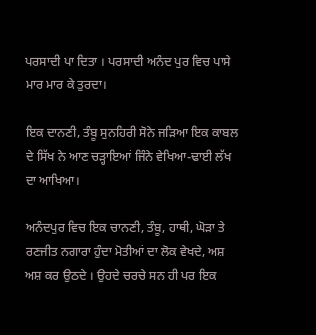ਪਰਸਾਦੀ ਪਾ ਦਿਤਾ । ਪਰਸਾਦੀ ਅਨੰਦ ਪੁਰ ਵਿਚ ਪਾਸੇ ਮਾਰ ਮਾਰ ਕੇ ਤੁਰਦਾ।

ਇਕ ਦਾਨਣੀ, ਤੰਬੂ ਸੁਨਹਿਰੀ ਸੋਨੇ ਜੜਿਆ ਇਕ ਕਾਬਲ ਦੇ ਸਿੱਖ ਨੇ ਆਣ ਚੜ੍ਹਾਇਆਂ ਜਿੰਨੇ ਵੇਖਿਆ-ਢਾਈ ਲੱਖ ਦਾ ਆਖਿਆ।

ਅਨੰਦਪੁਰ ਵਿਚ ਇਕ ਚਾਨਣੀ, ਤੰਬੂ, ਹਾਥੀ, ਘੋੜਾ ਤੇ ਰਣਜੀਤ ਨਗਾਰਾ ਹੁੰਦਾ ਮੋਤੀਆਂ ਦਾ ਲੋਕ ਵੇਖਦੇ, ਅਸ਼ ਅਸ਼ ਕਰ ਉਠਦੇ । ਉਹਦੇ ਚਰਚੇ ਸਨ ਹੀ ਪਰ ਇਕ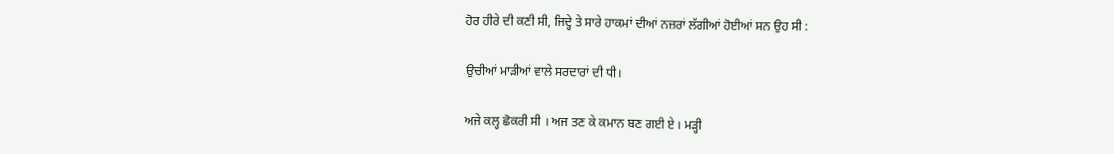ਹੋਰ ਹੀਰੇ ਦੀ ਕਣੀ ਸੀ, ਜਿਦ੍ਹੇ ਤੇ ਸਾਰੇ ਹਾਕਮਾਂ ਦੀਆਂ ਨਜ਼ਰਾਂ ਲੱਗੀਆਂ ਹੋਈਆਂ ਸਨ ਉਹ ਸੀ :

ਉਚੀਆਂ ਮਾੜੀਆਂ ਵਾਲੇ ਸਰਦਾਰਾਂ ਦੀ ਧੀ।

ਅਜੇ ਕਲ੍ਹ ਛੋਕਰੀ ਸੀ । ਅਜ ਤਣ ਕੇ ਕਮਾਨ ਬਣ ਗਈ ਏ । ਮੜ੍ਹੀ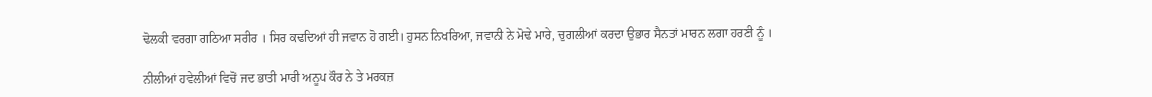ਢੋਲਕੀ ਵਰਗਾ ਗਠਿਆ ਸਰੀਰ । ਸਿਰ ਕਢਦਿਆਂ ਹੀ ਜਵਾਨ ਹੋ ਗਈ। ਹੁਸਨ ਨਿਖਰਿਆ, ਜਵਾਨੀ ਨੇ ਮੋਢੇ ਮਾਰੇ, ਚੁਗਲੀਆਂ ਕਰਦਾ ਉਭਾਰ ਸੈਨਤਾਂ ਮਾਰਨ ਲਗਾ ਹਰਣੀ ਨੂੰ ।

ਨੀਲੀਆਂ ਹਵੇਲੀਆਂ ਵਿਚੋਂ ਜਦ ਭਾਤੀ ਮਾਰੀ ਅਨੂਪ ਕੌਰ ਨੇ ਤੇ ਮਰਕਜ਼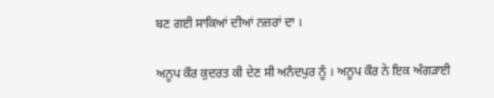ਬਣ ਗਈ ਸਾਕਿਆਂ ਦੀਆਂ ਨਜ਼ਰਾਂ ਦਾ ।

ਅਨੂਪ ਕੌਰ ਕੁਦਰਤ ਕੀ ਦੇਣ ਸੀ ਅਨੰਦਪੁਰ ਨੂੰ । ਅਨੂਪ ਕੌਰ ਨੇ ਇਕ ਅੰਗੜਾਈ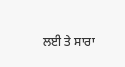ਲਈ ਤੇ ਸਾਰਾ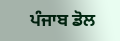ਪੰਜਾਬ ਡੋਲ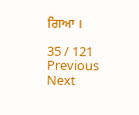ਗਿਆ ।

35 / 121
Previous
Next